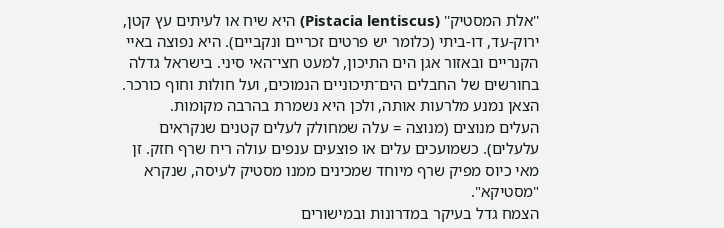''אלת המסטיק'' (Pistacia lentiscus) היא שיח או לעיתים עץ קטן, ירוק-עד, דו-ביתי (כלומר יש פרטים זכריים ונקביים). היא נפוצה באיי הקנריים ובאזור אגן הים התיכון, למעט חצי־האי סיני. בישראל גדלה בחורשים של החבלים הים־תיכוניים הנמוכים, ועל חולות וחוף כורכר. הצאן נמנע מלרעות אותה, ולכן היא נשמרת בהרבה מקומות.
העלים מנוצים (מנוצה = עלה שמחולק לעלים קטנים שנקראים עלעלים). כשמועכים עלים או פוצעים ענפים עולה ריח שרף חזק. זן מאי כיוס מפיק שרף מיוחד שמכינים ממנו מסטיק לעיסה, שנקרא "מסטיקא".
הצמח גדל בעיקר במדרונות ובמישורים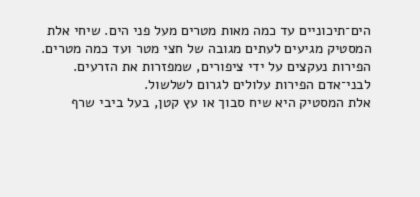הים־תיכוניים עד כמה מאות מטרים מעל פני הים. שיחי אלת המסטיק מגיעים לעתים מגובה של חצי מטר ועד כמה מטרים. הפירות נעקצים על ידי ציפורים, שמפזרות את הזרעים. לבני־אדם הפירות עלולים לגרום לשלשול.
אלת המסטיק היא שיח סבוך או עץ קטן, בעל ביבי שרף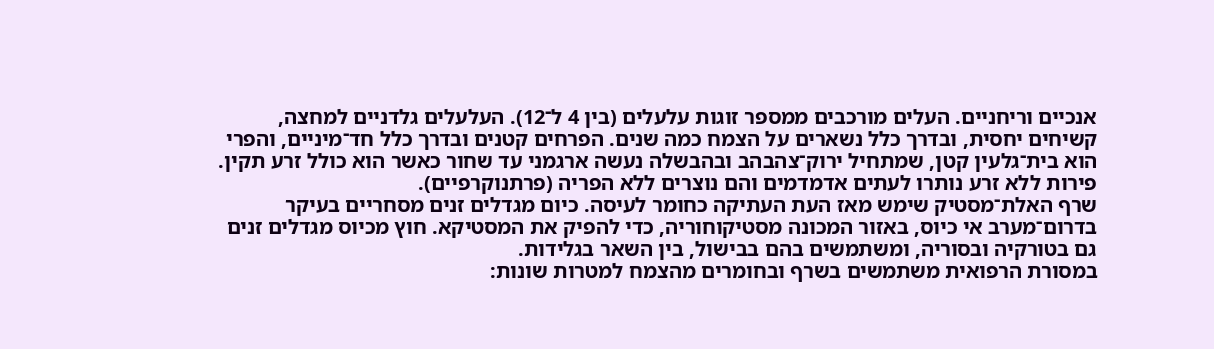אנכיים וריחניים. העלים מורכבים ממספר זוגות עלעלים (בין 4 ל־12). העלעלים גלדניים למחצה, קשיחים יחסית, ובדרך כלל נשארים על הצמח כמה שנים. הפרחים קטנים ובדרך כלל חד־מיניים, והפרי הוא בית־גלעין קטן, שמתחיל ירוק־צהבהב ובהבשלה נעשה ארגמני עד שחור כאשר הוא כולל זרע תקין. פירות ללא זרע נותרו לעתים אדמדמים והם נוצרים ללא הפריה (פרתנוקרפיים).
שרף האלת־מסטיק שימש מאז העת העתיקה כחומר לעיסה. כיום מגדלים זנים מסחריים בעיקר בדרום־מערב אי כיוס, באזור המכונה מסטיקוחוריה, כדי להפיק את המסטיקא. חוץ מכיוס מגדלים זנים גם בטורקיה ובסוריה, ומשתמשים בהם בבישול, בין השאר בגלידות.
במסורת הרפואית משתמשים בשרף ובחומרים מהצמח למטרות שונות: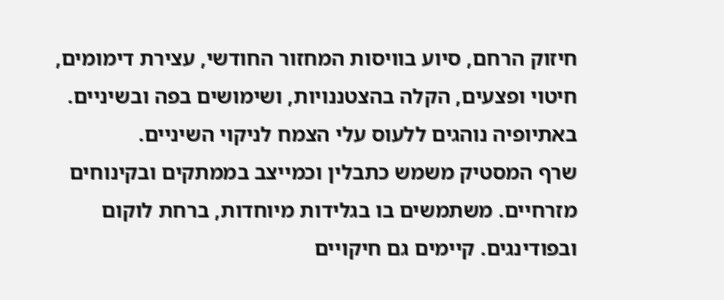חיזוק הרחם, סיוע בוויסות המחזור החודשי, עצירת דימומים, חיטוי ופצעים, הקלה בהצטננויות, ושימושים בפה ובשיניים. באתיופיה נוהגים ללעוס עלי הצמח לניקוי השיניים.
שרף המסטיק משמש כתבלין וכמייצב בממתקים ובקינוחים מזרחיים. משתמשים בו בגלידות מיוחדות, ברחת לוקום ובפודינגים. קיימים גם חיקויים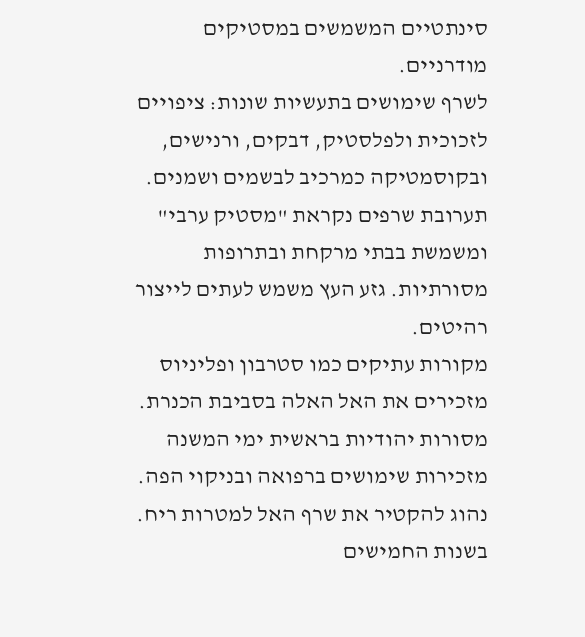סינתטיים המשמשים במסטיקים מודרניים.
לשרף שימושים בתעשיות שונות: ציפויים לזכוכית ולפלסטיק, דבקים, ורנישים, ובקוסמטיקה כמרכיב לבשמים ושמנים. תערובת שרפים נקראת "מסטיק ערבי" ומשמשת בבתי מרקחת ובתרופות מסורתיות. גזע העץ משמש לעתים לייצור רהיטים.
מקורות עתיקים כמו סטרבון ופליניוס מזכירים את האל האלה בסביבת הכנרת. מסורות יהודיות בראשית ימי המשנה מזכירות שימושים ברפואה ובניקוי הפה. נהוג להקטיר את שרף האל למטרות ריח. בשנות החמישים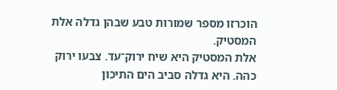הוכרזו מספר שמורות טבע שבהן גדלה אלת המסטיק.
אלת המסטיק היא שיח ירוק־עד. צבעו ירוק כהה. היא גדלה סביב הים התיכון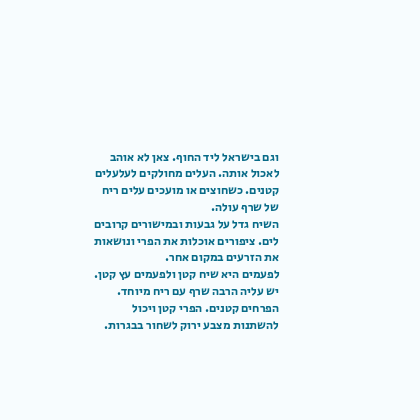וגם בישראל ליד החוף. צאן לא אוהב לאכול אותה. העלים מחולקים לעלעלים קטנים. כשחוצים או מועכים עלים ריח של שרף עולה.
השיח גדל על גבעות ובמישורים קרובים לים. ציפורים אוכלות את הפרי ונושאות את הזרעים במקום אחר.
לפעמים היא שיח קטן ולפעמים עץ קטן. יש עליה הרבה שרף עם ריח מיוחד. הפרחים קטנים. הפרי קטן ויכול להשתנות מצבע ירוק לשחור בבגרות.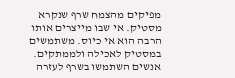מפיקים מהצמח שרף שנקרא מסטיק. אי שבו מייצרים אותו הרבה הוא אי כיוס. משתמשים במסטיק לאכילה ולממתקים.
אנשים השתמשו בשרף לעזרה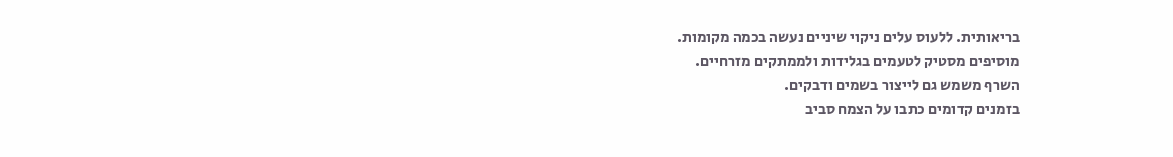בריאותית. ללעוס עלים ניקוי שיניים נעשה בכמה מקומות.
מוסיפים מסטיק לטעמים בגלידות ולממתקים מזרחיים.
השרף משמש גם לייצור בשמים ודבקים.
בזמנים קדומים כתבו על הצמח סביב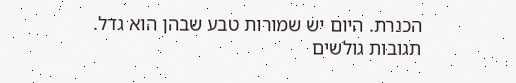הכנרת. היום יש שמורות טבע שבהן הוא גדל.
תגובות גולשים